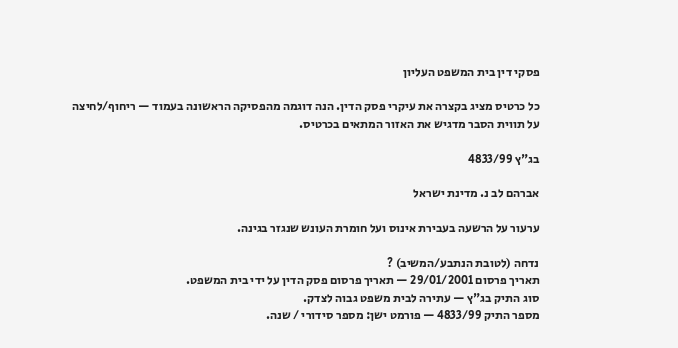פסקי דין בית המשפט העליון

כל כרטיס מציג בקצרה את עיקרי פסק הדין. הנה דוגמה מהפסיקה הראשונה בעמוד — ריחוף/לחיצה על תווית הסבר מדגיש את האזור המתאים בכרטיס.

בג"ץ 4833/99

אברהם לב נ. מדינת ישראל

ערעור על הרשעה בעבירת אינוס ועל חומרת העונש שנגזר בגינה.

נדחה (לטובת הנתבע/המשיב) ?
תאריך פרסום 29/01/2001 — תאריך פרסום פסק הדין על ידי בית המשפט.
סוג התיק בג"ץ — עתירה לבית משפט גבוה לצדק.
מספר התיק 4833/99 — פורמט ישן: מספר סידורי / שנה.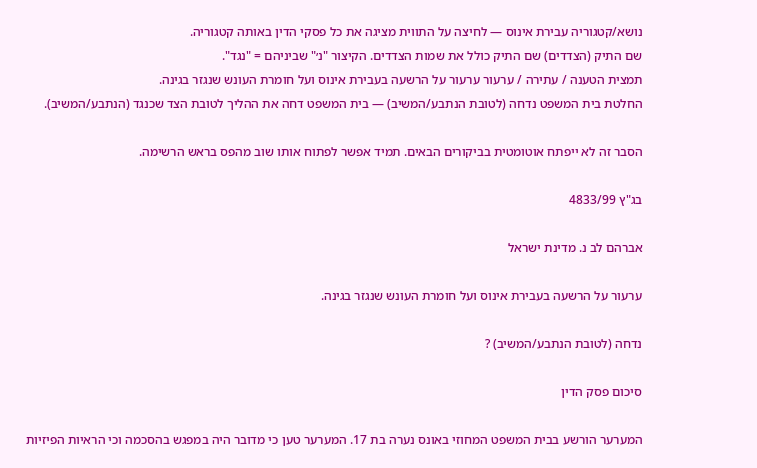נושא/קטגוריה עבירת אינוס — לחיצה על התווית מציגה את כל פסקי הדין באותה קטגוריה.
שם התיק (הצדדים) שם התיק כולל את שמות הצדדים. הקיצור "נ׳" שביניהם = "נגד".
תמצית הטענה / עתירה / ערעור ערעור על הרשעה בעבירת אינוס ועל חומרת העונש שנגזר בגינה.
החלטת בית המשפט נדחה (לטובת הנתבע/המשיב) — בית המשפט דחה את ההליך לטובת הצד שכנגד (הנתבע/המשיב).

הסבר זה לא ייפתח אוטומטית בביקורים הבאים. תמיד אפשר לפתוח אותו שוב מהפס בראש הרשימה.

בג"ץ 4833/99

אברהם לב נ. מדינת ישראל

ערעור על הרשעה בעבירת אינוס ועל חומרת העונש שנגזר בגינה.

נדחה (לטובת הנתבע/המשיב) ?

סיכום פסק הדין

המערער הורשע בבית המשפט המחוזי באונס נערה בת 17. המערער טען כי מדובר היה במפגש בהסכמה וכי הראיות הפיזיות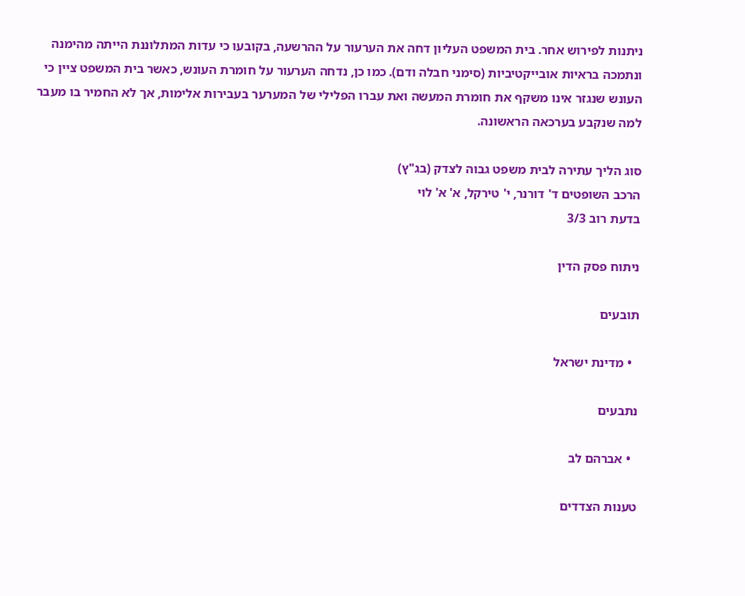ניתנות לפירוש אחר. בית המשפט העליון דחה את הערעור על ההרשעה, בקובעו כי עדות המתלוננת הייתה מהימנה ונתמכה בראיות אובייקטיביות (סימני חבלה ודם). כמו כן, נדחה הערעור על חומרת העונש, כאשר בית המשפט ציין כי העונש שנגזר אינו משקף את חומרת המעשה ואת עברו הפלילי של המערער בעבירות אלימות, אך לא החמיר בו מעבר למה שנקבע בערכאה הראשונה.

סוג הליך עתירה לבית משפט גבוה לצדק (בג"ץ)
הרכב השופטים ד' דורנר, י' טירקל, א' א' לוי
בדעת רוב 3/3

ניתוח פסק הדין

תובעים

  • מדינת ישראל

נתבעים

  • אברהם לב

טענות הצדדים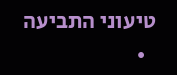טיעוני התביעה
  •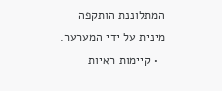המתלוננת הותקפה מינית על ידי המערער.
  • קיימות ראיות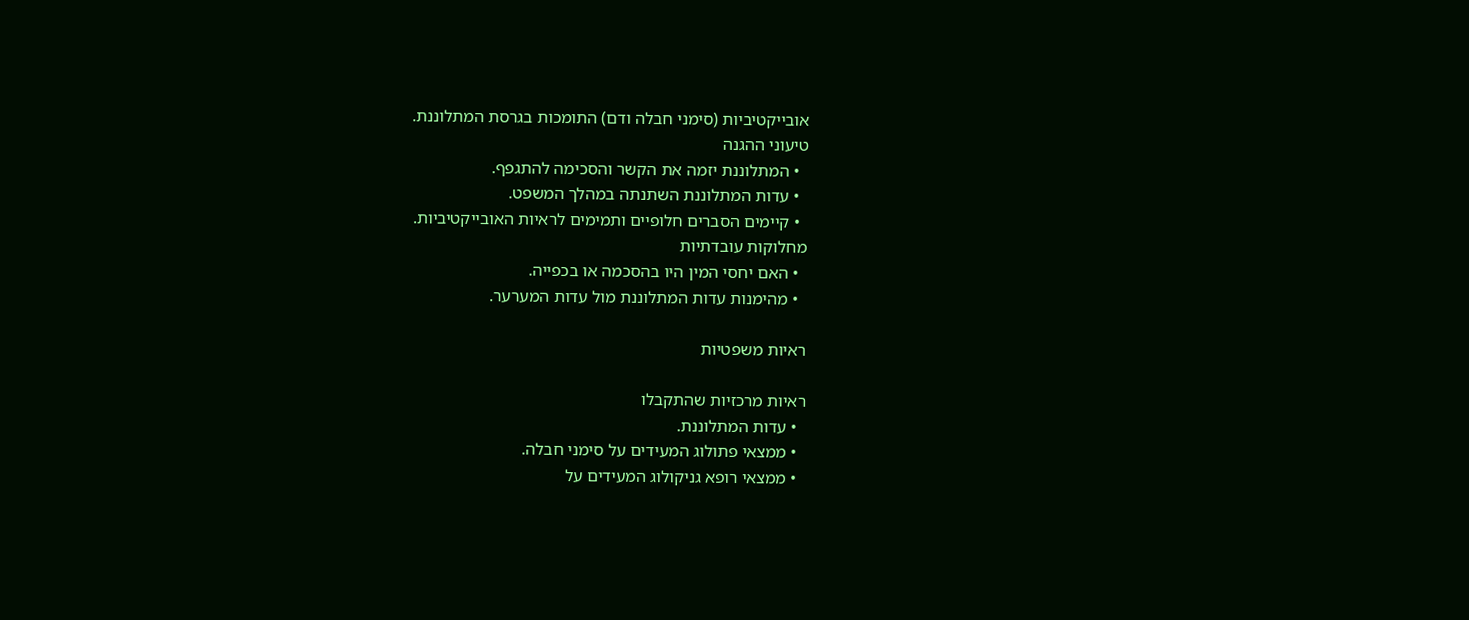אובייקטיביות (סימני חבלה ודם) התומכות בגרסת המתלוננת.
טיעוני ההגנה
  • המתלוננת יזמה את הקשר והסכימה להתגפף.
  • עדות המתלוננת השתנתה במהלך המשפט.
  • קיימים הסברים חלופיים ותמימים לראיות האובייקטיביות.
מחלוקות עובדתיות
  • האם יחסי המין היו בהסכמה או בכפייה.
  • מהימנות עדות המתלוננת מול עדות המערער.

ראיות משפטיות

ראיות מרכזיות שהתקבלו
  • עדות המתלוננת.
  • ממצאי פתולוג המעידים על סימני חבלה.
  • ממצאי רופא גניקולוג המעידים על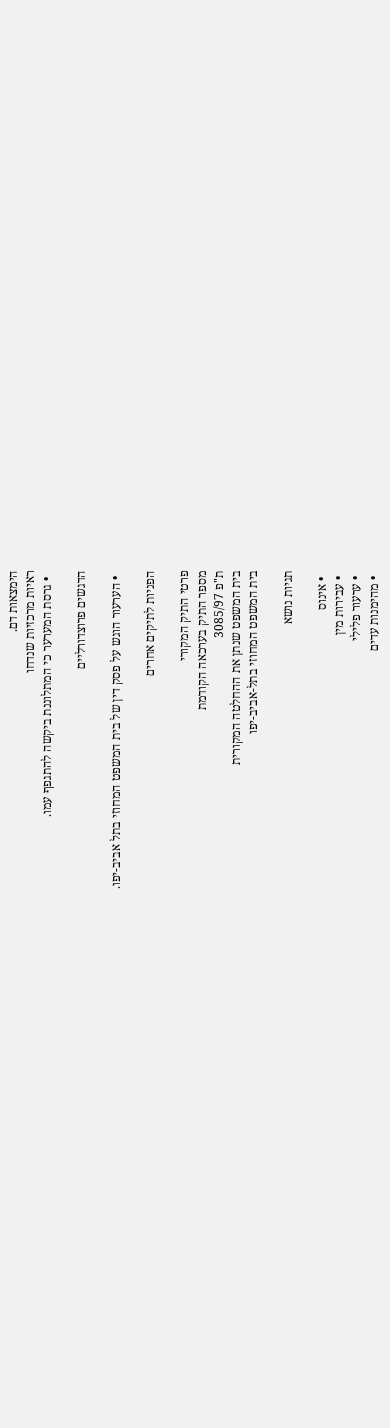הימצאות דם.
ראיות מרכזיות שנדחו
  • גרסת המערער כי המתלוננת ביקשה להתגפף עמו.

הדגשים פרוצדורליים

  • הערעור הוגש על פסק דין של בית המשפט המחוזי בתל אביב-יפו.

הפניות לתיקים אחרים

פרטי התיק המקורי
מספר התיק בערכאה הקודמת
ת"פ 3085/97
בית המשפט שנתן את ההחלטה המקורית
בית המשפט המחוזי בתל-אביב-יפו

תגיות נושא

  • אינוס
  • עבירות מין
  • ערעור פלילי
  • מהימנות עדים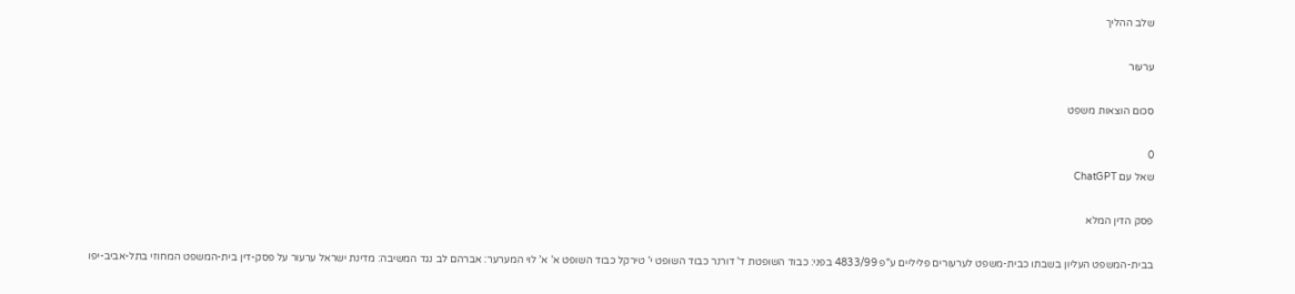שלב ההליך

ערעור

סכום הוצאות משפט

0
שאל עם ChatGPT

פסק הדין המלא

בבית-המשפט העליון בשבתו כבית-משפט לערעורים פליליים ע"פ 4833/99 בפני: כבוד השופטת ד' דורנר כבוד השופט י' טירקל כבוד השופט א' א' לוי המערער: אברהם לב נגד המשיבה: מדינת ישראל ערעור על פסק-דין בית-המשפט המחוזי בתל-אביב-יפו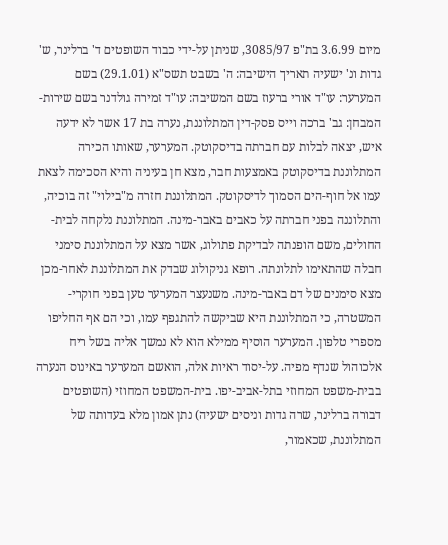מיום 3.6.99 בת"פ 3085/97, שניתן על-ידי כבוד השופטים ד' ברלינר, ש' גדות ונ' ישעיה תאריך הישיבה: ה' בשבט תשס"א (29.1.01) בשם המערער: עו"ד אורי ברעוז בשם המשיבה: עו"ד זמירה גולדנר בשם שירות-המבחן: גב' ברכה וייס פסק-דין המתלוננת, נערה בת 17 אשר לא ידעה איש, יצאה לבלות עם חברתה בדיסקוטק. המערער, שאותו הכירה המתלוננת בדיסקוטק באמצעות חבר, מצא חן בעיניה והיא הסכימה לצאת עמו אל חוף-הים הסמוך לדיסקוטק. המתלוננת חזרה מ"בילוי" זה בוכיה, והתלוננה בפני חברתה על כאבים באבר-מינה. המתלוננת נלקחה לבית-החולים, משם הופנתה לבדיקת פתולוג, אשר מצא על המתלוננת סימני חבלה שהתאימו לתלונתה. רופא גניקולוג שבדק את המתלוננת לאחר-מכן מצא סימנים של דם באבר-מינה. משנעצר המערער טען בפני חוקרי-המשטרה, כי המתלוננת היא שביקשה להתגפף עמו, וכי הם אף החליפו מספרי טלפון. המערער הוסיף ממילא הוא לא נמשך אליה בשל ריח אלכוהול שנדף מפיה. על-יסוד ראיות אלה, הואשם המערער באינוס הנערה בבית-משפט המחוזי בתל-אביב-יפו. בית-המשפט המחוזי (השופטים דבורה ברלינר, שרה גדות וניסים ישעיה) נתן אמון מלא בעדותה של המתלוננת, שכאמור,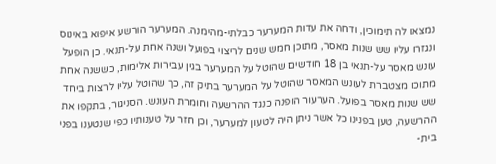נמצאו לה תימוכין, ודחה את עדות המערער כבלתי-מהימנה. המערער הורשע איפוא באינוס ונגזרו עליו שש שנות מאסר, מתוכן חמש שנים לריצוי בפועל ושנה אחת על-תנאי. כן הופעל עונש מאסר על-תנאי בן 18 חודשים שהוטל על המערער בגין עבירות אלימות, כששנה אחת מתוכו מצטברת לעונש המאסר שהוטל על המערער בתיק זה, כך שהוטל עליו לרצות ביחד שש שנות מאסר בפועל. הערעור הופנה כנגד ההרשעה וחומרת העונש. הסניגור, בתקפו את ההרשעה, טען בפנינו כל אשר ניתן היה לטעון למערער, וכן חזר על טענותיו כפי שנטענו בפני בית-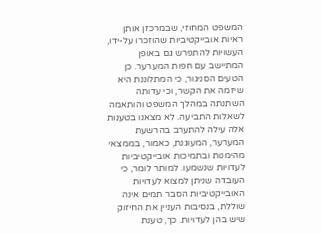המשפט המחוזי, שבמרכזן אותן ראיות אובייקטיביות שהוזכרו על-ידו, העשויות להתפרש גם באופן המתיישב עם חפות המערער. כן הטעים הסניגור, כי המתלוננת היא שיזמה את הקשר, וכי עדותה השתנתה במהלך המשפט והותאמה לשאלות התביעה. לא מצאנו בטענות אלה עילה להתערב בהרשעת המערער, המעוגנת, כאמור, בממצאי מהימנות ובתמיכות אובייקטיביות לעדויות שנשמעו. למותר לומר, כי העובדה שניתן למצוא לעדויות האובייקטיביות הסבר תמים אינה שוללת, בנסיבות העניין את החיזוק שיש בהן לעדויות. כך, טענת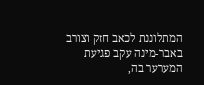המתלוננת לכאב חזק וצורב באבר-מינה עקב פגיעת המערער בה,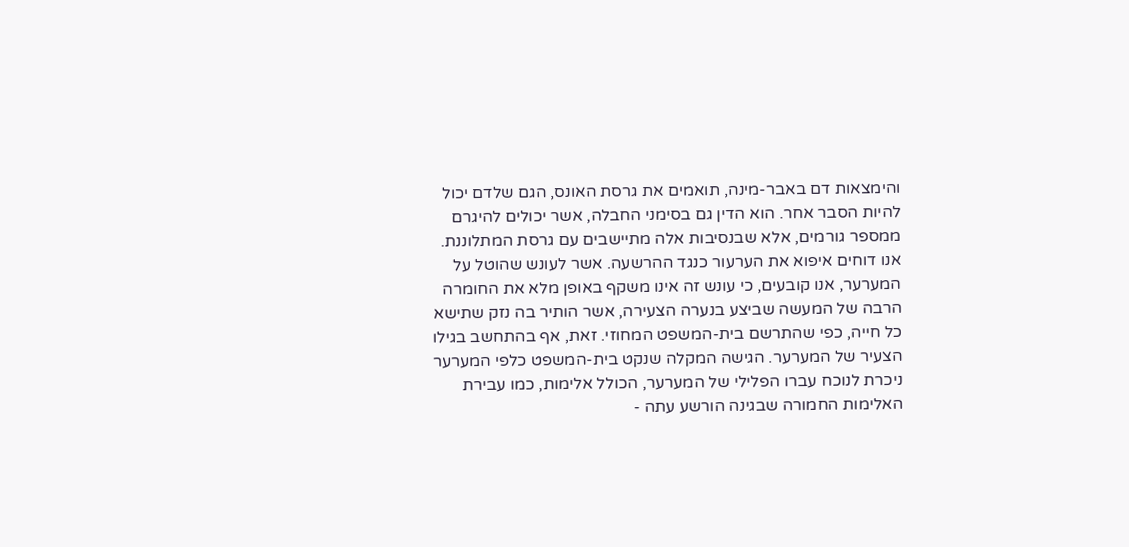והימצאות דם באבר-מינה, תואמים את גרסת האונס, הגם שלדם יכול להיות הסבר אחר. הוא הדין גם בסימני החבלה, אשר יכולים להיגרם ממספר גורמים, אלא שבנסיבות אלה מתיישבים עם גרסת המתלוננת. אנו דוחים איפוא את הערעור כנגד ההרשעה. אשר לעונש שהוטל על המערער, אנו קובעים, כי עונש זה אינו משקף באופן מלא את החומרה הרבה של המעשה שביצע בנערה הצעירה, אשר הותיר בה נזק שתישא כל חייה, כפי שהתרשם בית-המשפט המחוזי. זאת, אף בהתחשב בגילו הצעיר של המערער. הגישה המקלה שנקט בית-המשפט כלפי המערער ניכרת לנוכח עברו הפלילי של המערער, הכולל אלימות, כמו עבירת האלימות החמורה שבגינה הורשע עתה -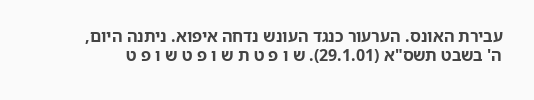עבירת האונס. הערעור כנגד העונש נדחה איפוא. ניתנה היום, ה' בשבט תשס"א (29.1.01). ש ו פ ט ת ש ו פ ט ש ו פ ט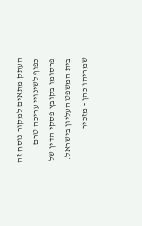העתק מתאים למקור נוסח זה כפוף לשינויי עריכה טרם פרסומו בקובץ פסקי הדין של בית המשפט העליון בישראל. שמריהו כהן - מזכיר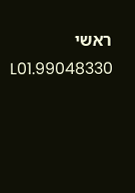ראשי 99048330.L01